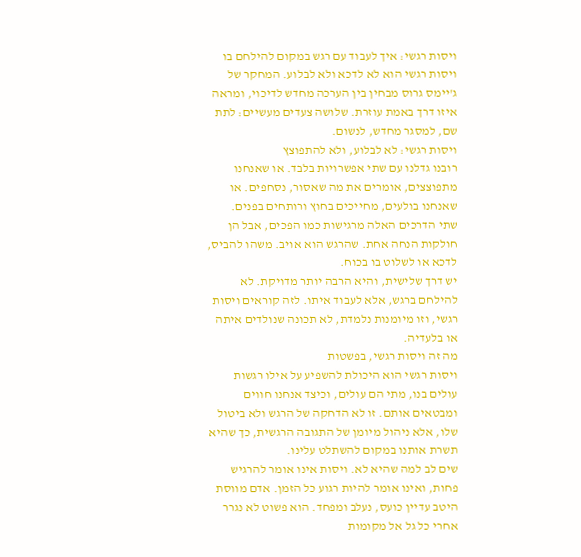ויסות רגשי: איך לעבוד עם רגש במקום להילחם בו
ויסות רגשי הוא לא לדכא ולא לבלוע. המחקר של ג'יימס גרוס מבחין בין הערכה מחדש לדיכוי, ומראה איזו דרך באמת עוזרת. שלושה צעדים מעשיים: לתת שם, למסגר מחדש, לנשום.
ויסות רגשי: לא לבלוע, ולא להתפוצץ
רובנו גדלנו עם שתי אפשרויות בלבד. או שאנחנו מתפוצצים, אומרים את מה שאסור, נסחפים. או שאנחנו בולעים, מחייכים בחוץ ורותחים בפנים.
שתי הדרכים האלה מרגישות כמו הפכים, אבל הן חולקות הנחה אחת. שהרגש הוא אויב. משהו להביס, לדכא או לשלוט בו בכוח.
יש דרך שלישית, והיא הרבה יותר מדויקת. לא להילחם ברגש, אלא לעבוד איתו. לזה קוראים ויסות רגשי, וזו מיומנות נלמדת, לא תכונה שנולדים איתה או בלעדיה.
מה זה ויסות רגשי, בפשטות
ויסות רגשי הוא היכולת להשפיע על אילו רגשות עולים בנו, מתי הם עולים, וכיצד אנחנו חווים ומבטאים אותם. זו לא הדחקה של הרגש ולא ביטול שלו, אלא ניהול מיומן של התגובה הרגשית, כך שהיא תשרת אותנו במקום להשתלט עלינו.
שים לב למה שהיא לא. ויסות אינו אומר להרגיש פחות, ואינו אומר להיות רגוע כל הזמן. אדם מווסת היטב עדיין כועס, נעלב ומפחד. הוא פשוט לא נגרר אחרי כל גל אל מקומות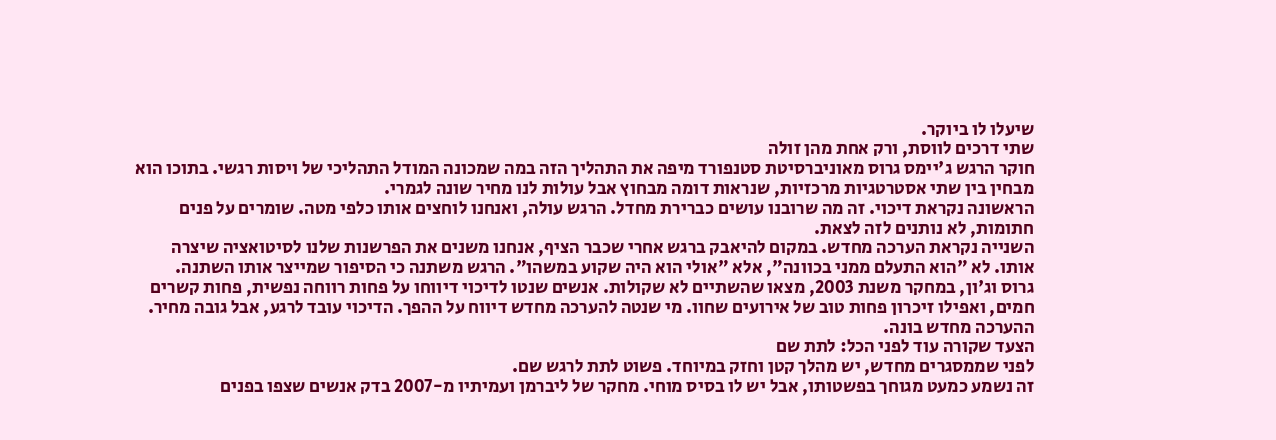שיעלו לו ביוקר.
שתי דרכים לווסת, ורק אחת מהן זולה
חוקר הרגש ג'יימס גרוס מאוניברסיטת סטנפורד מיפה את התהליך הזה במה שמכונה המודל התהליכי של ויסות רגשי. בתוכו הוא מבחין בין שתי אסטרטגיות מרכזיות, שנראות דומה מבחוץ אבל עולות לנו מחיר שונה לגמרי.
הראשונה נקראת דיכוי. זה מה שרובנו עושים כברירת מחדל. הרגש עולה, ואנחנו לוחצים אותו כלפי מטה. שומרים על פנים חתומות, לא נותנים לזה לצאת.
השנייה נקראת הערכה מחדש. במקום להיאבק ברגש אחרי שכבר הציף, אנחנו משנים את הפרשנות שלנו לסיטואציה שיצרה אותו. לא "הוא התעלם ממני בכוונה", אלא "אולי הוא היה שקוע במשהו". הרגש משתנה כי הסיפור שמייצר אותו השתנה.
גרוס וג'ון, במחקר משנת 2003, מצאו שהשתיים לא שקולות. אנשים שנטו לדיכוי דיווחו על פחות רווחה נפשית, פחות קשרים חמים, ואפילו זיכרון פחות טוב של אירועים שחוו. מי שנטה להערכה מחדש דיווח על ההפך. הדיכוי עובד לרגע, אבל גובה מחיר. ההערכה מחדש בונה.
הצעד שקורה עוד לפני הכל: לתת שם
לפני שממסגרים מחדש, יש מהלך קטן וחזק במיוחד. פשוט לתת לרגש שם.
זה נשמע כמעט מגוחך בפשטותו, אבל יש לו בסיס מוחי. מחקר של ליברמן ועמיתיו מ-2007 בדק אנשים שצפו בפנים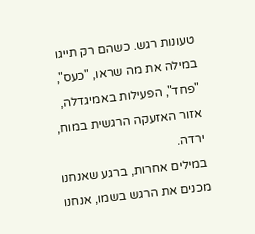טעונות רגש. כשהם רק תייגו במילה את מה שראו, "כעס", "פחד", הפעילות באמיגדלה, אזור האזעקה הרגשית במוח, ירדה.
במילים אחרות, ברגע שאנחנו מכנים את הרגש בשמו, אנחנו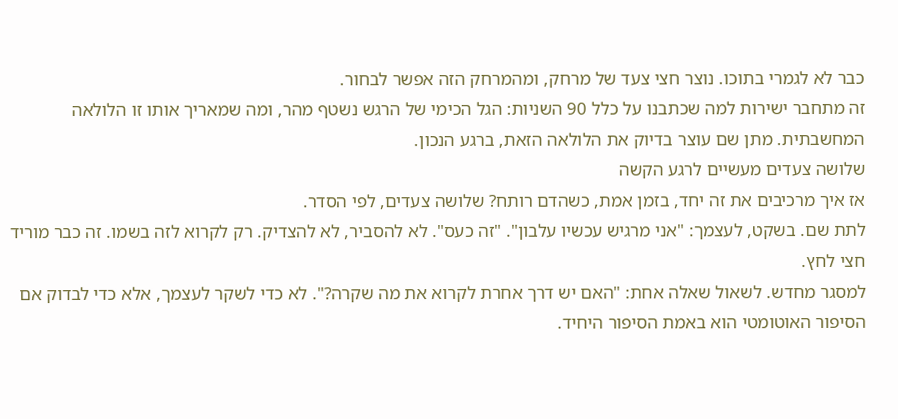כבר לא לגמרי בתוכו. נוצר חצי צעד של מרחק, ומהמרחק הזה אפשר לבחור.
זה מתחבר ישירות למה שכתבנו על כלל 90 השניות: הגל הכימי של הרגש נשטף מהר, ומה שמאריך אותו זו הלולאה המחשבתית. מתן שם עוצר בדיוק את הלולאה הזאת, ברגע הנכון.
שלושה צעדים מעשיים לרגע הקשה
אז איך מרכיבים את זה יחד, בזמן אמת, כשהדם רותח? שלושה צעדים, לפי הסדר.
לתת שם. בשקט, לעצמך: "אני מרגיש עכשיו עלבון". "זה כעס". לא להסביר, לא להצדיק. רק לקרוא לזה בשמו. זה כבר מוריד חצי לחץ.
למסגר מחדש. לשאול שאלה אחת: "האם יש דרך אחרת לקרוא את מה שקרה?". לא כדי לשקר לעצמך, אלא כדי לבדוק אם הסיפור האוטומטי הוא באמת הסיפור היחיד.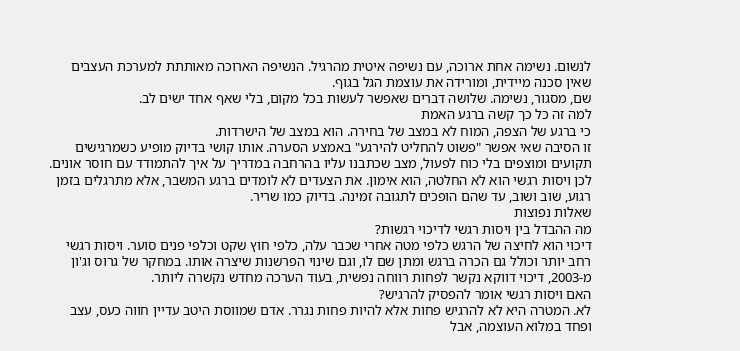לנשום. נשימה אחת ארוכה, עם נשיפה איטית מהרגיל. הנשיפה הארוכה מאותתת למערכת העצבים שאין סכנה מיידית, ומורידה את עוצמת הגל בגוף.
שם, מסגור, נשימה. שלושה דברים שאפשר לעשות בכל מקום, בלי שאף אחד ישים לב.
למה זה כל כך קשה ברגע האמת
כי ברגע של הצפה, המוח לא במצב של בחירה. הוא במצב של הישרדות.
זו הסיבה שאי אפשר "פשוט להחליט להירגע" באמצע הסערה. אותו קושי בדיוק מופיע כשמרגישים תקועים ומוצפים בלי כוח לפעול, מצב שכתבנו עליו בהרחבה במדריך על איך להתמודד עם חוסר אונים.
לכן ויסות רגשי הוא לא החלטה, הוא אימון. את הצעדים לא לומדים ברגע המשבר, אלא מתרגלים בזמן רגוע, שוב ושוב, עד שהם הופכים לתגובה זמינה. בדיוק כמו שריר.
שאלות נפוצות
מה ההבדל בין ויסות רגשי לדיכוי רגשות?
דיכוי הוא לחיצה של הרגש כלפי מטה אחרי שכבר עלה, כלפי חוץ שקט וכלפי פנים סוער. ויסות רגשי רחב יותר וכולל גם הכרה ברגש ומתן שם לו, וגם שינוי הפרשנות שיצרה אותו. במחקר של גרוס וג'ון מ-2003, דיכוי דווקא נקשר לפחות רווחה נפשית, בעוד הערכה מחדש נקשרה ליותר.
האם ויסות רגשי אומר להפסיק להרגיש?
לא. המטרה היא לא להרגיש פחות אלא להיות פחות נגרר. אדם שמווסת היטב עדיין חווה כעס, עצב ופחד במלוא העוצמה, אבל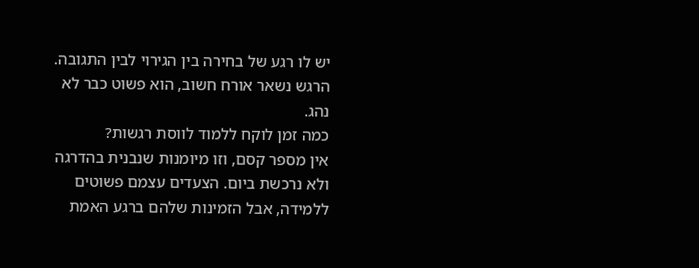יש לו רגע של בחירה בין הגירוי לבין התגובה. הרגש נשאר אורח חשוב, הוא פשוט כבר לא נהג.
כמה זמן לוקח ללמוד לווסת רגשות?
אין מספר קסם, וזו מיומנות שנבנית בהדרגה ולא נרכשת ביום. הצעדים עצמם פשוטים ללמידה, אבל הזמינות שלהם ברגע האמת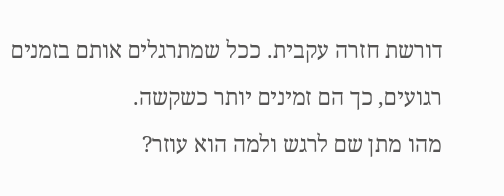דורשת חזרה עקבית. ככל שמתרגלים אותם בזמנים רגועים, כך הם זמינים יותר כשקשה.
מהו מתן שם לרגש ולמה הוא עוזר?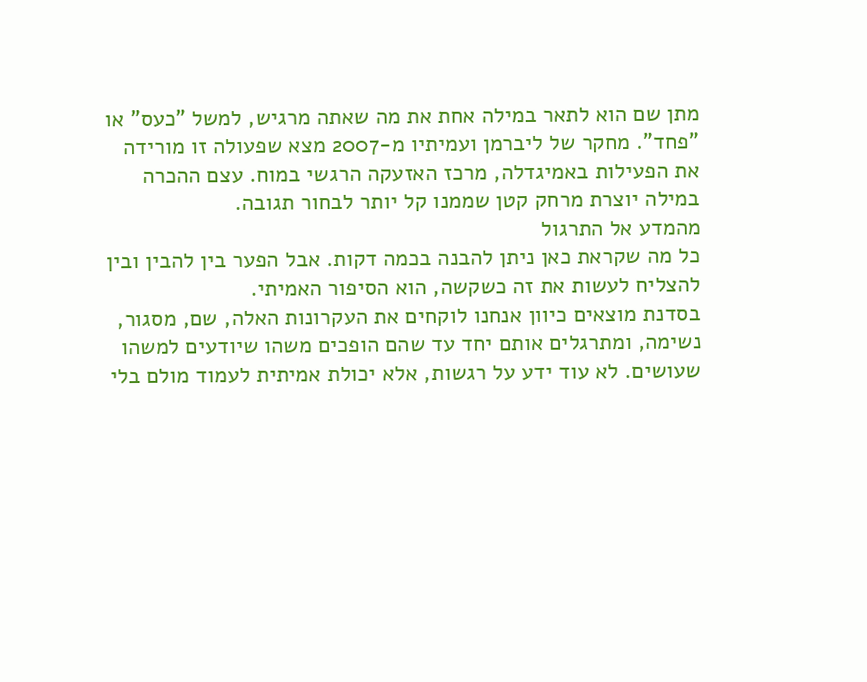מתן שם הוא לתאר במילה אחת את מה שאתה מרגיש, למשל "כעס" או "פחד". מחקר של ליברמן ועמיתיו מ-2007 מצא שפעולה זו מורידה את הפעילות באמיגדלה, מרכז האזעקה הרגשי במוח. עצם ההכרה במילה יוצרת מרחק קטן שממנו קל יותר לבחור תגובה.
מהמדע אל התרגול
כל מה שקראת כאן ניתן להבנה בכמה דקות. אבל הפער בין להבין ובין להצליח לעשות את זה כשקשה, הוא הסיפור האמיתי.
בסדנת מוצאים כיוון אנחנו לוקחים את העקרונות האלה, שם, מסגור, נשימה, ומתרגלים אותם יחד עד שהם הופכים משהו שיודעים למשהו שעושים. לא עוד ידע על רגשות, אלא יכולת אמיתית לעמוד מולם בלי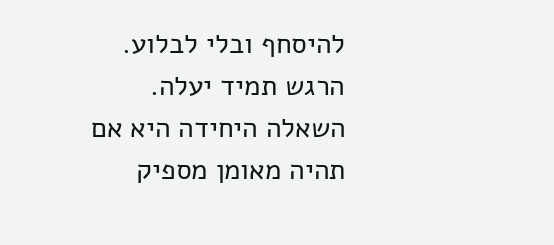להיסחף ובלי לבלוע.
הרגש תמיד יעלה. השאלה היחידה היא אם תהיה מאומן מספיק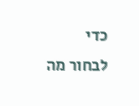כדי לבחור מה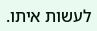לעשות איתו.